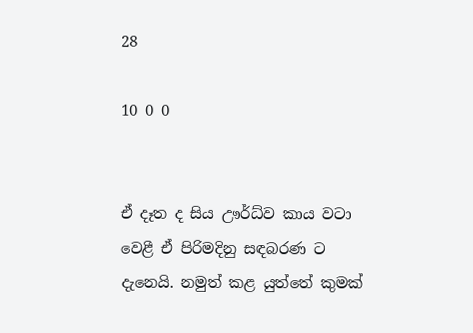28

10 0 0


ඒ දෑත ද සිය ඌර්ධ්ව කාය වටා වෙළී ඒ පිරිමදිනු සඳබරණ ට දැනෙයි. නමුත් කළ යුත්තේ කුමක්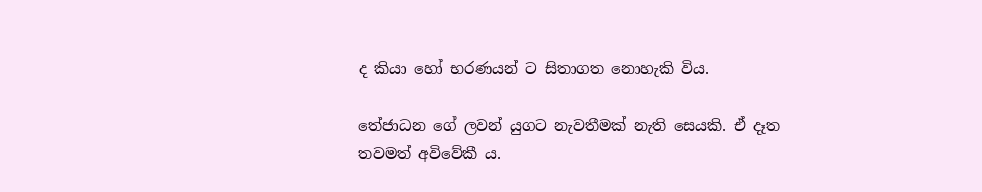ද කියා හෝ භරණයන් ට සිතාගත නොහැකි විය.

තේජාධන ගේ ලවන් යුගට නැවතීමක් නැති සෙයකි. ඒ දෑත තවමත් අවිවේකී ය.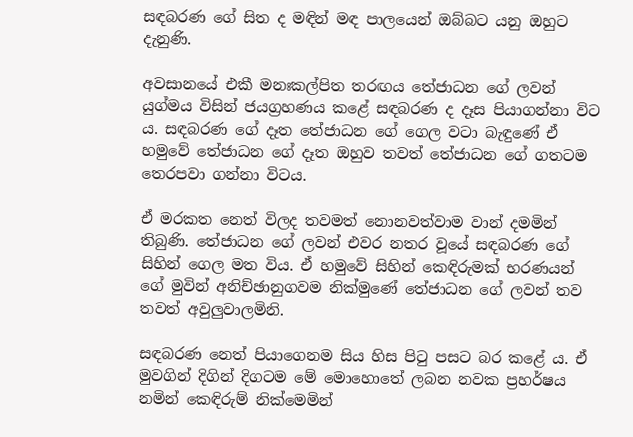සඳබරණ ගේ සිත ද මඳින් මඳ පාලයෙන් ඔබ්බට යනු ඔහුට දැනුණි.

අවසානයේ එකී මනඃකල්පිත තරඟය තේජාධන ගේ ලවන් යුග්මය විසින් ජයග්‍රහණය කළේ සඳබරණ ද දෑස පියාගන්නා විට ය. සඳබරණ ගේ දෑත තේජාධන ගේ ගෙල වටා බැඳුණේ ඒ හමුවේ තේජාධන ගේ දෑත ඔහුව තවත් තේජාධන ගේ ගතටම තෙරපවා ගන්නා විටය.

ඒ මරකත නෙත් විලද තවමත් නොනවත්වාම වාන් දමමින් තිබුණි. තේජාධන ගේ ලවන් එවර නතර වූයේ සඳබරණ ගේ සිහින් ගෙල මත විය. ඒ හමුවේ සිහින් කෙඳිරුමක් භරණයන් ගේ මුවින් අනිච්ඡානුගවම නික්මුණේ තේජාධන ගේ ලවන් තව තවත් අවුලුවාලමිනි.

සඳබරණ නෙත් පියාගෙනම සිය හිස පිටු පසට බර කළේ ය. ඒ මුවගින් දිගින් දිගටම මේ මොහොතේ ලබන නවක ප්‍රහර්ෂය නමින් කෙඳිරුම් නික්මෙමින්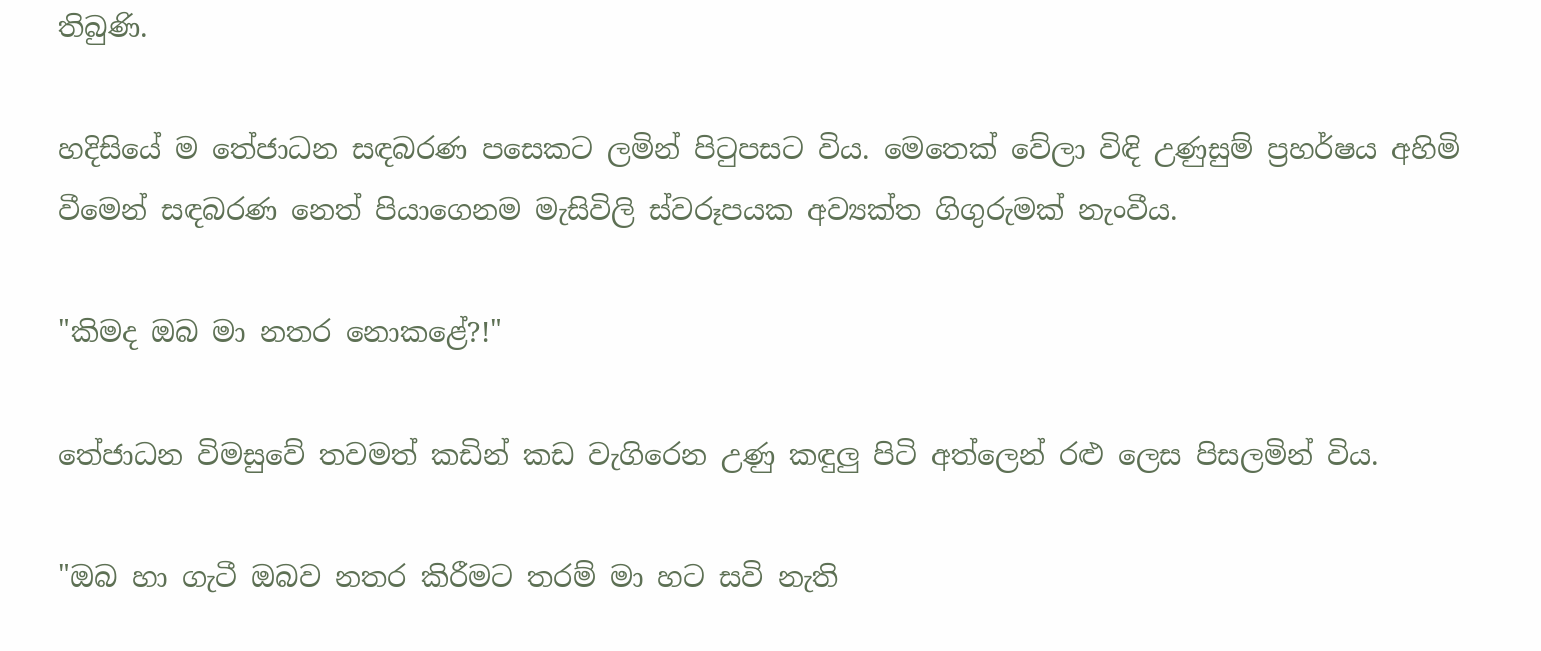තිබුණි.

හදිසියේ ම තේජාධන සඳබරණ පසෙකට ලමින් පිටුපසට විය. මෙතෙක් වේලා විඳි උණුසුම් ප්‍රහර්ෂය අහිමි වීමෙන් සඳබරණ නෙත් පියාගෙනම මැසිවිලි ස්වරූපයක අව්‍යක්ත ගිගුරුමක් නැංවීය.

"කිමද ඔබ මා නතර නොකළේ?!"

තේජාධන විමසුවේ තවමත් කඩින් කඩ වැගිරෙන උණු කඳුලු පිටි අත්ලෙන් රළු ලෙස පිසලමින් විය.

"ඔබ හා ගැටී ඔබව නතර කිරීමට තරම් මා හට සවි නැති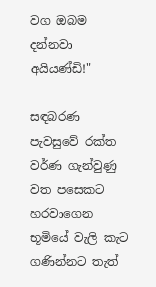වග ඔබම දන්නවා අයියණ්ඩි!"

සඳබරණ පැවසුවේ රක්ත වර්ණ ගැන්වුණු වත පසෙකට හරවාගෙන භූමියේ වැලි කැට ගණින්නට තැත්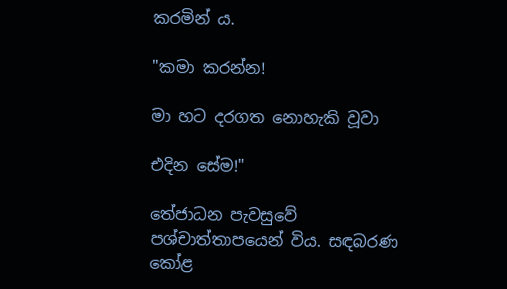කරමින් ය.

"කමා කරන්න!

මා හට දරගත නොහැකි වූවා

එදින සේම!"

තේජාධන පැවසුවේ පශ්චාත්තාපයෙන් විය. සඳබරණ කෝළ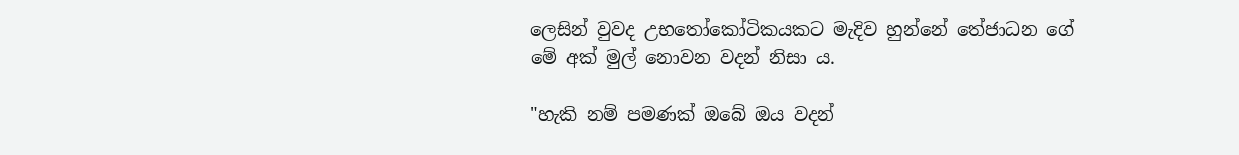ලෙසින් වුවද උභතෝකෝටිකයකට මැදිව හුන්නේ තේජාධන ගේ මේ අක් මුල් නොවන වදන් නිසා ය.

"හැකි නම් පමණක් ඔබේ ඔය වදන්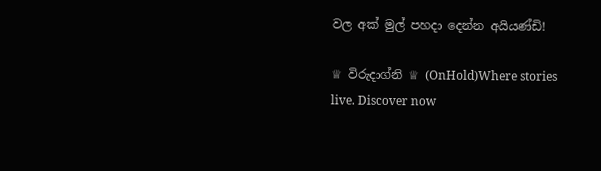වල අක් මුල් පහදා දෙන්න අයියණ්ඩි!

♕ විරුදාග්නි ♕ (OnHold)Where stories live. Discover now